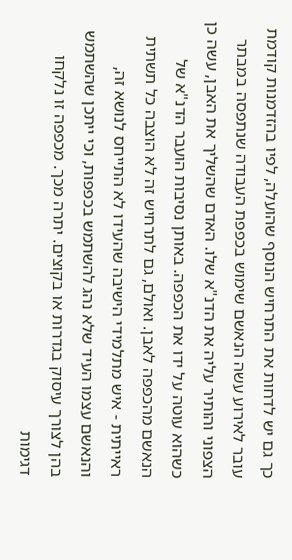כך גם יש לדחות את התרחיש הנוסף שהועלה, לפיו בהזדמנות קודמת עובר לאירוע עשה הנאשם שימוש בכפפת העבודה שנתפסה במבתר הצפוני והותיר עליה את הדנ"א שלו. האדם שהשליך את האבן, עשה כן כשהוא עוטה על ידו את הכפפה. באותן נסיבות הועבר הדנ"א של הנאשם מהכפפה לאבן. ואולם, גם לתרחיש זה לא הוצבה כל תשתית ראייתית - איש מתלמידי הישיבה שהעידו לא התייחס לנושא זה, והנאשם עצמו העיד שלא נהג להשתמש בכפפות, וכי ייתכן שהשתמש בהן לצורך עיסוק בגדרות או בקוצים. יתרה מכך. מכפפה זו נלקחו דגימות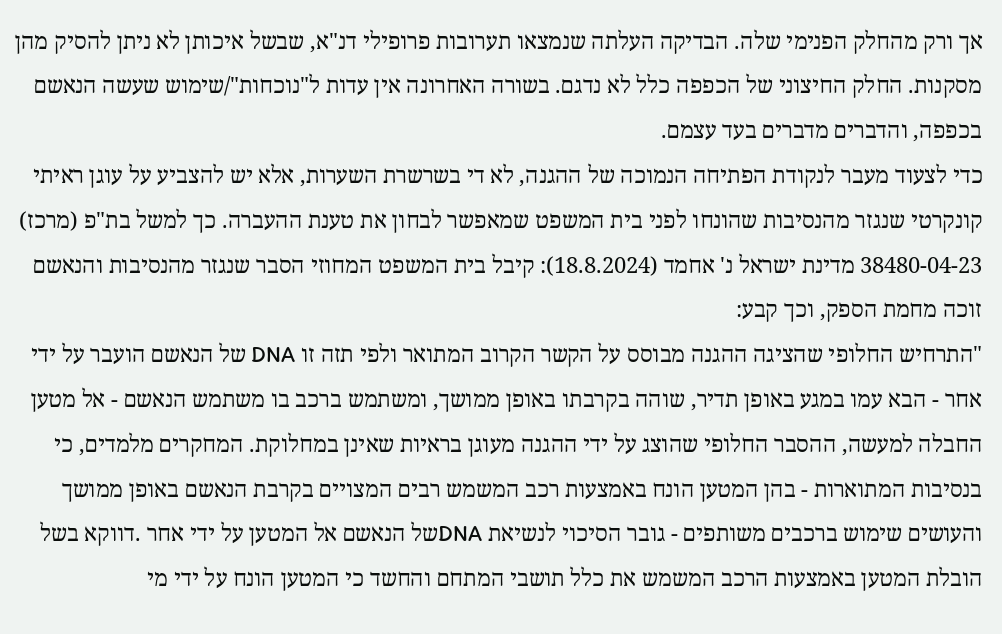אך ורק מהחלק הפנימי שלה. הבדיקה העלתה שנמצאו תערובות פרופילי דנ"א, שבשל איכותן לא ניתן להסיק מהן מסקנות. החלק החיצוני של הכפפה כלל לא נדגם. בשורה האחרונה אין עדות ל"נוכחות"/שימוש שעשה הנאשם בכפפה, והדברים מדברים בעד עצמם.
כדי לצעוד מעבר לנקודת הפתיחה הנמוכה של ההגנה, לא די בשרשרת השערות, אלא יש להצביע על עוגן ראיתי קונקרטי שנגזר מהנסיבות שהונחו לפני בית המשפט שמאפשר לבחון את טענת ההעברה. כך למשל בת"פ (מרכז) 38480-04-23 מדינת ישראל נ' אחמד (18.8.2024): קיבל בית המשפט המחוזי הסבר שנגזר מהנסיבות והנאשם זוכה מחמת הספק, וכך קבע:
"התרחיש החלופי שהציגה ההגנה מבוסס על הקשר הקרוב המתואר ולפי תזה זו DNA של הנאשם הועבר על ידי אחר - הבא עמו במגע באופן תדיר, שוהה בקרבתו באופן ממושך, ומשתמש ברכב בו משתמש הנאשם - אל מטען החבלה למעשה, ההסבר החלופי שהוצג על ידי ההגנה מעוגן בראיות שאינן במחלוקת. המחקרים מלמדים, כי בנסיבות המתוארות - בהן המטען הונח באמצעות רכב המשמש רבים המצויים בקרבת הנאשם באופן ממושך והעושים שימוש ברכבים משותפים - גובר הסיכוי לנשיאת DNAשל הנאשם אל המטען על ידי אחר .דווקא בשל הובלת המטען באמצעות הרכב המשמש את כלל תושבי המתחם והחשד כי המטען הונח על ידי מי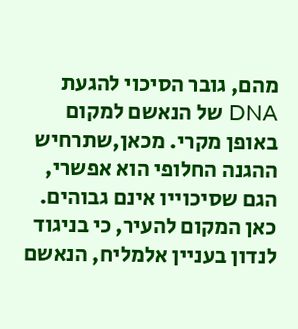מהם, גובר הסיכוי להגעת DNA של הנאשם למקום באופן מקרי. מכאן,שתרחיש ההגנה החלופי הוא אפשרי, הגם שסיכוייו אינם גבוהים.
כאן המקום להעיר, כי בניגוד לנדון בעניין אלמליח, הנאשם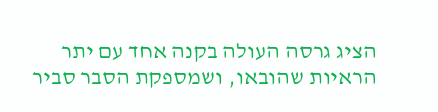הציג גרסה העולה בקנה אחד עם יתר הראיות שהובאו, ושמספקת הסבר סביר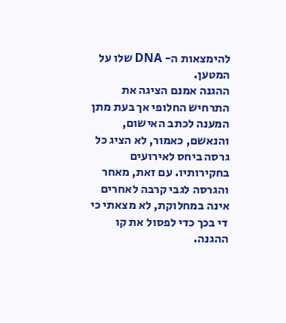להימצאות ה- DNA שלו על המטען.
ההגנה אמנם הציגה את התרחיש החלופי אך בעת מתן המענה לכתב האישום, והנאשם, כאמור, לא הציג כל גרסה ביחס לאירועים בחקירותיו. עם זאת, מאחר והגרסה לגבי קרבה לאחרים אינה במחלוקת, לא מצאתי כי די בכך כדי לפסול את קו ההגנה.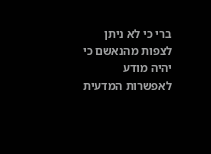ברי כי לא ניתן לצפות מהנאשם כי יהיה מודע לאפשרות המדעית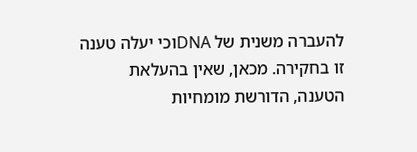להעברה משנית של DNAוכי יעלה טענה זו בחקירה. מכאן, שאין בהעלאת הטענה, הדורשת מומחיות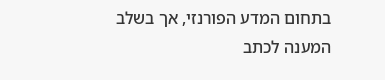בתחום המדע הפורנזי, אך בשלב המענה לכתב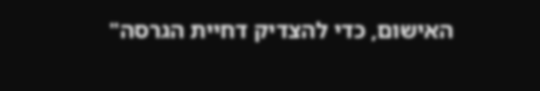האישום, כדי להצדיק דחיית הגרסה"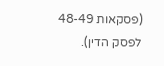(פסקאות 48-49 לפסק הדין).